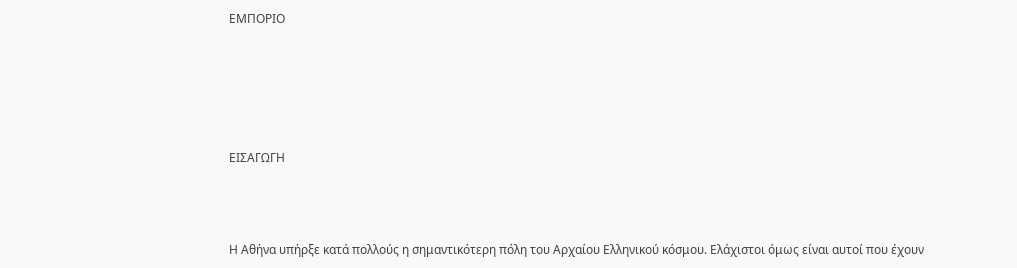ΕΜΠΟΡΙΟ





ΕΙΣΑΓΩΓΗ



Η Αθήνα υπήρξε κατά πολλούς η σημαντικότερη πόλη του Αρχαίου Ελληνικού κόσμου. Ελάχιστοι όμως είναι αυτοί που έχουν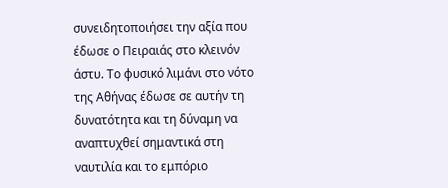συνειδητοποιήσει την αξία που έδωσε ο Πειραιάς στο κλεινόν άστυ. Το φυσικό λιμάνι στο νότο της Αθήνας έδωσε σε αυτήν τη δυνατότητα και τη δύναμη να αναπτυχθεί σημαντικά στη ναυτιλία και το εμπόριο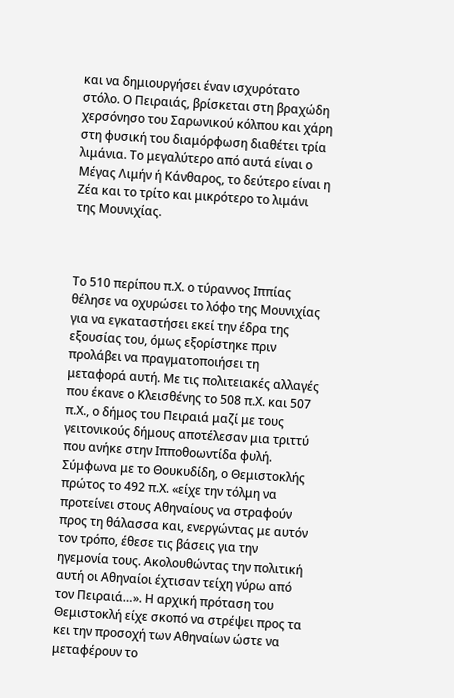και να δημιουργήσει έναν ισχυρότατο στόλο. Ο Πειραιάς, βρίσκεται στη βραχώδη χερσόνησο του Σαρωνικού κόλπου και χάρη στη φυσική του διαμόρφωση διαθέτει τρία λιμάνια. Το μεγαλύτερο από αυτά είναι ο Μέγας Λιμήν ή Κάνθαρος, το δεύτερο είναι η Ζέα και το τρίτο και μικρότερο το λιμάνι της Μουνιχίας.



Το 510 περίπου π.Χ. ο τύραννος Ιππίας θέλησε να οχυρώσει το λόφο της Μουνιχίας για να εγκαταστήσει εκεί την έδρα της εξουσίας του, όμως εξορίστηκε πριν προλάβει να πραγματοποιήσει τη μεταφορά αυτή. Με τις πολιτειακές αλλαγές που έκανε ο Κλεισθένης το 508 π.Χ. και 507 π.Χ., ο δήμος του Πειραιά μαζί με τους γειτονικούς δήμους αποτέλεσαν μια τριττύ που ανήκε στην Ιπποθοωντίδα φυλή. Σύμφωνα με το Θουκυδίδη, ο Θεμιστοκλής πρώτος το 492 π.Χ. «είχε την τόλμη να προτείνει στους Αθηναίους να στραφούν προς τη θάλασσα και, ενεργώντας με αυτόν τον τρόπο, έθεσε τις βάσεις για την ηγεμονία τους. Ακολουθώντας την πολιτική αυτή οι Αθηναίοι έχτισαν τείχη γύρω από τον Πειραιά…». Η αρχική πρόταση του Θεμιστοκλή είχε σκοπό να στρέψει προς τα κει την προσοχή των Αθηναίων ώστε να μεταφέρουν το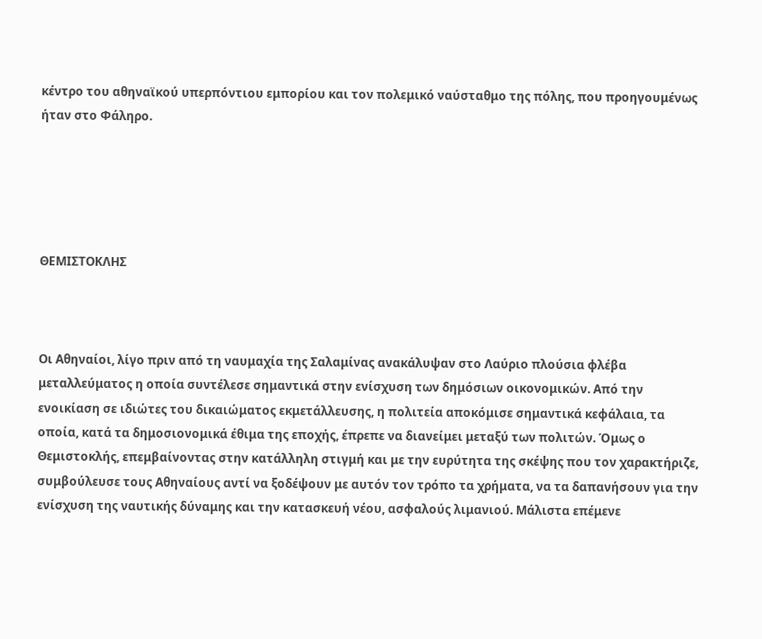κέντρο του αθηναϊκού υπερπόντιου εμπορίου και τον πολεμικό ναύσταθμο της πόλης, που προηγουμένως ήταν στο Φάληρο.





ΘΕΜΙΣΤΟΚΛΗΣ



Οι Αθηναίοι, λίγο πριν από τη ναυμαχία της Σαλαμίνας ανακάλυψαν στο Λαύριο πλούσια φλέβα μεταλλεύματος η οποία συντέλεσε σημαντικά στην ενίσχυση των δημόσιων οικονομικών. Από την ενοικίαση σε ιδιώτες του δικαιώματος εκμετάλλευσης, η πολιτεία αποκόμισε σημαντικά κεφάλαια, τα οποία, κατά τα δημοσιονομικά έθιμα της εποχής, έπρεπε να διανείμει μεταξύ των πολιτών. Όμως ο Θεμιστοκλής, επεμβαίνοντας στην κατάλληλη στιγμή και με την ευρύτητα της σκέψης που τον χαρακτήριζε, συμβούλευσε τους Αθηναίους αντί να ξοδέψουν με αυτόν τον τρόπο τα χρήματα, να τα δαπανήσουν για την ενίσχυση της ναυτικής δύναμης και την κατασκευή νέου, ασφαλούς λιμανιού. Μάλιστα επέμενε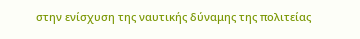στην ενίσχυση της ναυτικής δύναμης της πολιτείας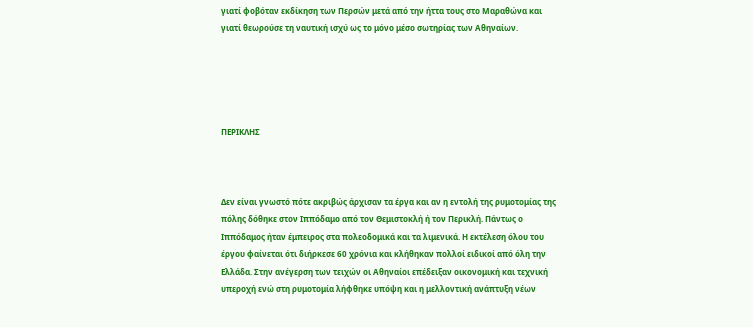γιατί φοβόταν εκδίκηση των Περσών μετά από την ήττα τους στο Μαραθώνα και γιατί θεωρούσε τη ναυτική ισχύ ως το μόνο μέσο σωτηρίας των Αθηναίων.





ΠΕΡΙΚΛΗΣ



Δεν είναι γνωστό πότε ακριβώς άρχισαν τα έργα και αν η εντολή της ρυμοτομίας της πόλης δόθηκε στον Ιππόδαμο από τον Θεμιστοκλή ή τον Περικλή. Πάντως ο Ιππόδαμος ήταν έμπειρος στα πολεοδομικά και τα λιμενικά. Η εκτέλεση όλου του έργου φαίνεται ότι διήρκεσε 60 χρόνια και κλήθηκαν πολλοί ειδικοί από όλη την Ελλάδα. Στην ανέγερση των τειχών οι Αθηναίοι επέδειξαν οικονομική και τεχνική υπεροχή ενώ στη ρυμοτομία λήφθηκε υπόψη και η μελλοντική ανάπτυξη νέων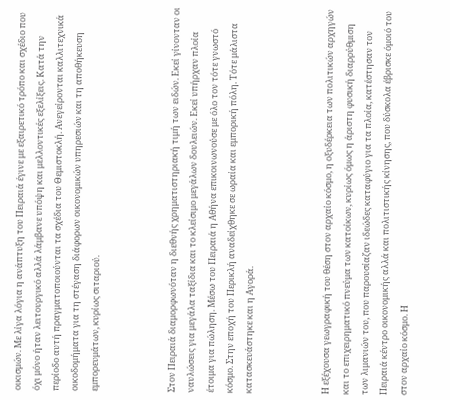οικισμών. Με λίγα λόγια η ανάπτυξη του Πειραιά έγινε με εξαιρετικό τρόπο και σχέδιο που όχι μόνο ήταν λειτουργικό αλλά λάμβανε υπόψη και μελλοντικές εξελίξεις. Κατά την περίοδο αυτή πραγματοποιούνται τα σχέδια του Θεμιστοκλή. Ανεγείρονται καλλιτεχνικά οικοδομήματα για τη στέγαση διάφορων οικονομικών υπηρεσιών και τη αποθήκευση εμπορευμάτων, κυρίως σιταριού.



Στον Πειραιά διαμορφωνόταν η διεθνής χρηματιστηριακή τιμή των ειδών. Εκεί γίνονταν οι ναυλώσεις για μεγάλα ταξίδια και το κλείσιμο μεγάλων δουλειών. Εκεί υπήρχαν πλοία έτοιμα για πώληση. Μέσω του Πειραιά η Αθήνα επικοινωνούσε με όλο τον τότε γνωστό κόσμο. Στην εποχή του Περικλή αναδείχθηκε σε ωραία και εμπορική πόλη. Τότε μάλιστα κατασκευάστηκε και η Αγορά.



Η εξέχουσα γεωγραφική του θέση στον αρχαίο κόσμο, η οξυδέρκεια των πολιτικών αρχηγών και το επιχειρηματικό πνεύμα των κατοίκων, κυρίως όμως η άριστη φυσική διαρρύθμιση των λιμανιών του, που παρουσίαζαν ιδεώδες καταφύγιο για τα πλοία, κατέστησαν τον Πειραιά κέντρο οικονομικής αλλά και πολιτιστικής κίνησης, που δύσκολα έβρισκε όμοιό του στον αρχαίο κόσμο. Η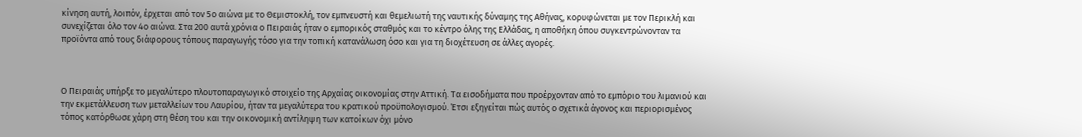κίνηση αυτή, λοιπόν, έρχεται από τον 5ο αιώνα με το Θεμιστοκλή, τον εμπνευστή και θεμελιωτή της ναυτικής δύναμης της Αθήνας, κορυφώνεται με τον Περικλή και συνεχίζεται όλο τον 4ο αιώνα. Στα 200 αυτά χρόνια ο Πειραιάς ήταν ο εμπορικός σταθμός και το κέντρο όλης της Ελλάδας, η αποθήκη όπου συγκεντρώνονταν τα προϊόντα από τους διάφορους τόπους παραγωγής τόσο για την τοπική κατανάλωση όσο και για τη διοχέτευση σε άλλες αγορές.



Ο Πειραιάς υπήρξε το μεγαλύτερο πλουτοπαραγωγικό στοιχείο της Αρχαίας οικονομίας στην Αττική. Τα εισοδήματα που προέρχονταν από το εμπόριο του λιμανιού και την εκμετάλλευση των μεταλλείων του Λαυρίου, ήταν τα μεγαλύτερα του κρατικού προϋπολογισμού. Έτσι εξηγείται πώς αυτός ο σχετικά άγονος και περιορισμένος τόπος κατόρθωσε χάρη στη θέση του και την οικονομική αντίληψη των κατοίκων όχι μόνο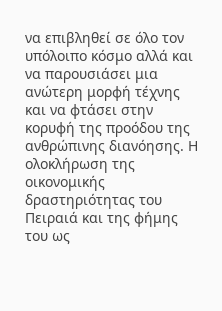να επιβληθεί σε όλο τον υπόλοιπο κόσμο αλλά και να παρουσιάσει μια ανώτερη μορφή τέχνης και να φτάσει στην κορυφή της προόδου της ανθρώπινης διανόησης. Η ολοκλήρωση της οικονομικής δραστηριότητας του Πειραιά και της φήμης του ως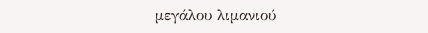μεγάλου λιμανιού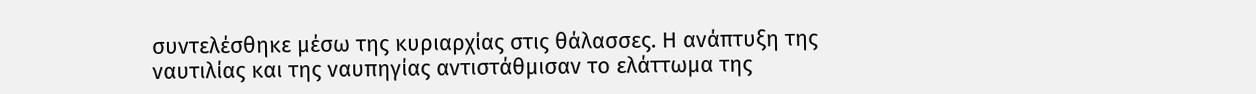συντελέσθηκε μέσω της κυριαρχίας στις θάλασσες. Η ανάπτυξη της ναυτιλίας και της ναυπηγίας αντιστάθμισαν το ελάττωμα της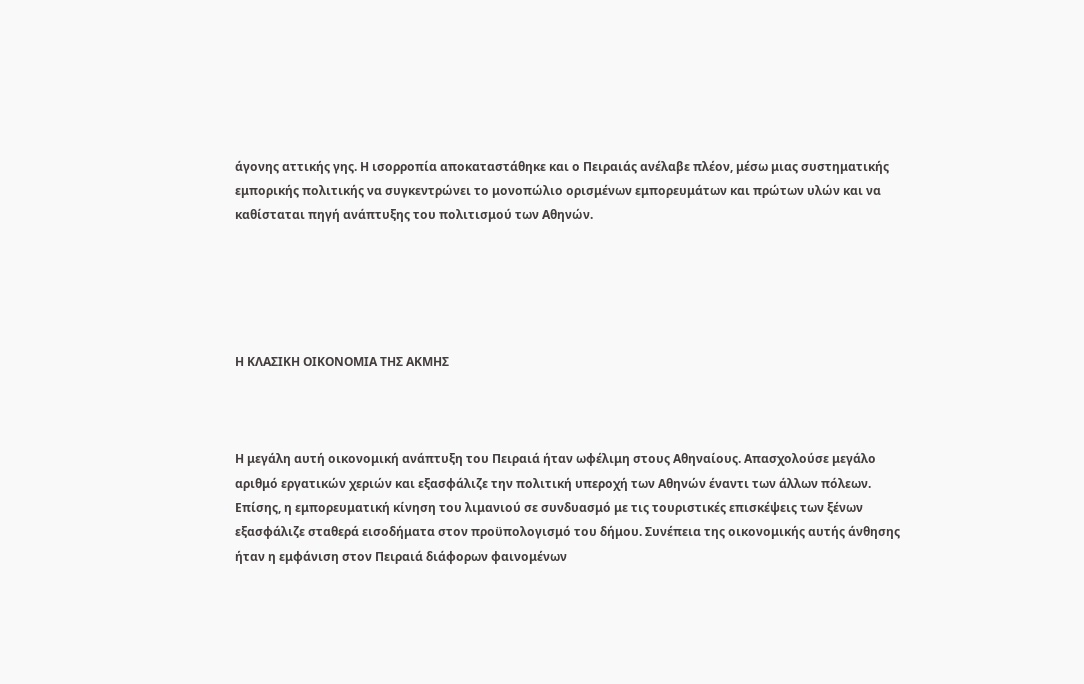άγονης αττικής γης. Η ισορροπία αποκαταστάθηκε και ο Πειραιάς ανέλαβε πλέον, μέσω μιας συστηματικής εμπορικής πολιτικής να συγκεντρώνει το μονοπώλιο ορισμένων εμπορευμάτων και πρώτων υλών και να καθίσταται πηγή ανάπτυξης του πολιτισμού των Αθηνών.





Η ΚΛΑΣΙΚΗ ΟΙΚΟΝΟΜΙΑ ΤΗΣ ΑΚΜΗΣ



Η μεγάλη αυτή οικονομική ανάπτυξη του Πειραιά ήταν ωφέλιμη στους Αθηναίους. Απασχολούσε μεγάλο αριθμό εργατικών χεριών και εξασφάλιζε την πολιτική υπεροχή των Αθηνών έναντι των άλλων πόλεων. Επίσης, η εμπορευματική κίνηση του λιμανιού σε συνδυασμό με τις τουριστικές επισκέψεις των ξένων εξασφάλιζε σταθερά εισοδήματα στον προϋπολογισμό του δήμου. Συνέπεια της οικονομικής αυτής άνθησης ήταν η εμφάνιση στον Πειραιά διάφορων φαινομένων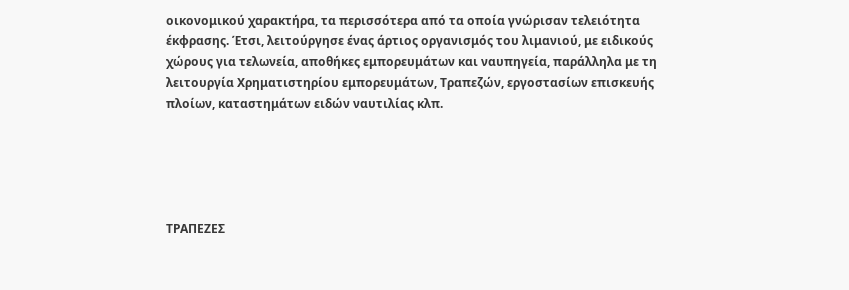οικονομικού χαρακτήρα, τα περισσότερα από τα οποία γνώρισαν τελειότητα έκφρασης. Έτσι, λειτούργησε ένας άρτιος οργανισμός του λιμανιού, με ειδικούς χώρους για τελωνεία, αποθήκες εμπορευμάτων και ναυπηγεία, παράλληλα με τη λειτουργία Χρηματιστηρίου εμπορευμάτων, Τραπεζών, εργοστασίων επισκευής πλοίων, καταστημάτων ειδών ναυτιλίας κλπ.





ΤΡΑΠΕΖΕΣ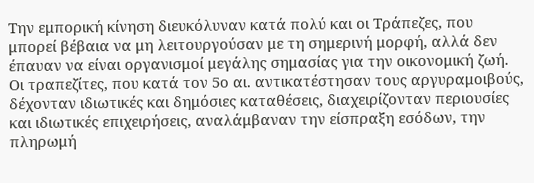Την εμπορική κίνηση διευκόλυναν κατά πολύ και οι Τράπεζες, που μπορεί βέβαια να μη λειτουργούσαν με τη σημερινή μορφή, αλλά δεν έπαυαν να είναι οργανισμοί μεγάλης σημασίας για την οικονομική ζωή. Οι τραπεζίτες, που κατά τον 5ο αι. αντικατέστησαν τους αργυραμοιβούς, δέχονταν ιδιωτικές και δημόσιες καταθέσεις, διαχειρίζονταν περιουσίες και ιδιωτικές επιχειρήσεις, αναλάμβαναν την είσπραξη εσόδων, την πληρωμή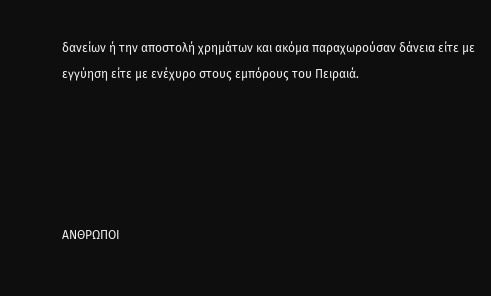δανείων ή την αποστολή χρημάτων και ακόμα παραχωρούσαν δάνεια είτε με εγγύηση είτε με ενέχυρο στους εμπόρους του Πειραιά.





ΑΝΘΡΩΠΟΙ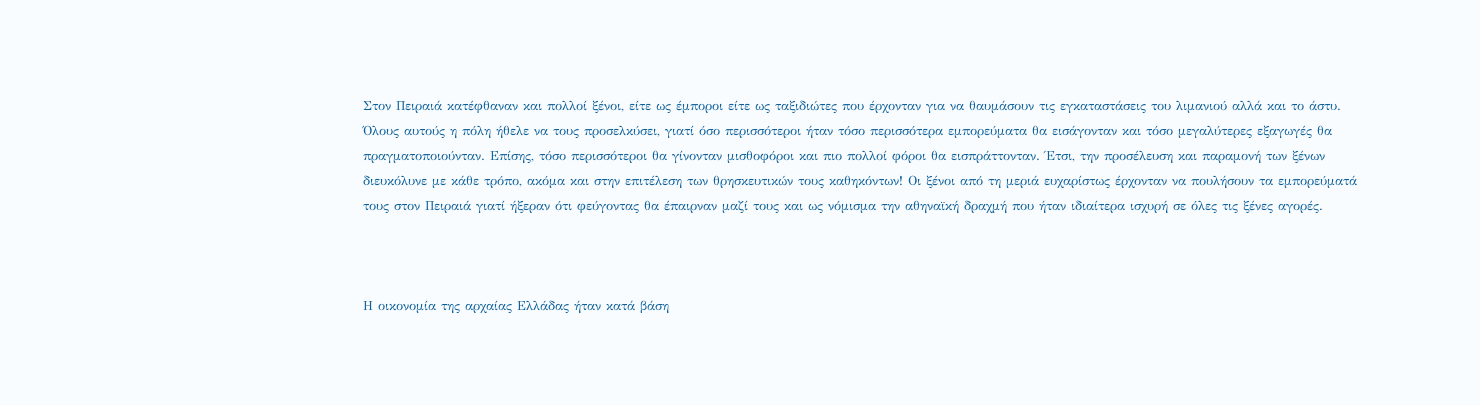Στον Πειραιά κατέφθαναν και πολλοί ξένοι, είτε ως έμποροι είτε ως ταξιδιώτες που έρχονταν για να θαυμάσουν τις εγκαταστάσεις του λιμανιού αλλά και το άστυ. Όλους αυτούς η πόλη ήθελε να τους προσελκύσει, γιατί όσο περισσότεροι ήταν τόσο περισσότερα εμπορεύματα θα εισάγονταν και τόσο μεγαλύτερες εξαγωγές θα πραγματοποιούνταν. Επίσης, τόσο περισσότεροι θα γίνονταν μισθοφόροι και πιο πολλοί φόροι θα εισπράττονταν. Έτσι, την προσέλευση και παραμονή των ξένων διευκόλυνε με κάθε τρόπο, ακόμα και στην επιτέλεση των θρησκευτικών τους καθηκόντων! Οι ξένοι από τη μεριά ευχαρίστως έρχονταν να πουλήσουν τα εμπορεύματά τους στον Πειραιά γιατί ήξεραν ότι φεύγοντας θα έπαιρναν μαζί τους και ως νόμισμα την αθηναϊκή δραχμή που ήταν ιδιαίτερα ισχυρή σε όλες τις ξένες αγορές.



Η οικονομία της αρχαίας Ελλάδας ήταν κατά βάση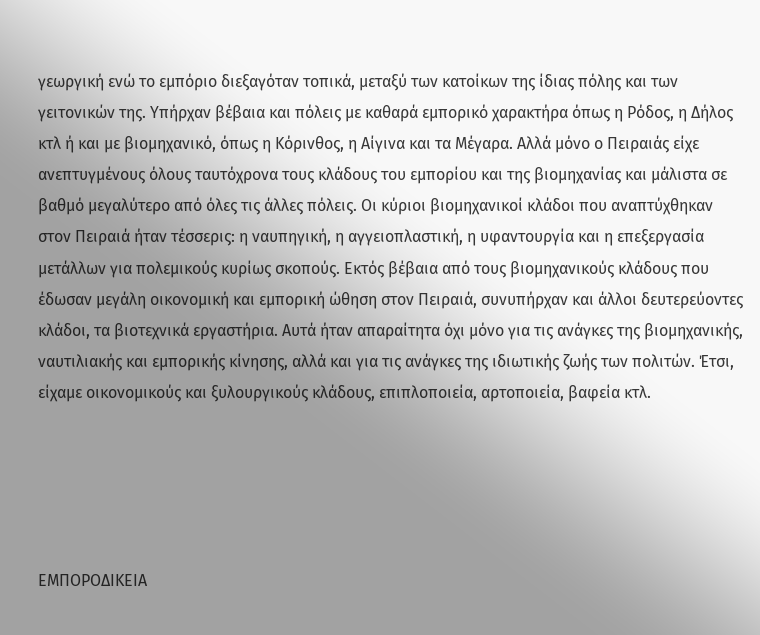γεωργική ενώ το εμπόριο διεξαγόταν τοπικά, μεταξύ των κατοίκων της ίδιας πόλης και των γειτονικών της. Υπήρχαν βέβαια και πόλεις με καθαρά εμπορικό χαρακτήρα όπως η Ρόδος, η Δήλος κτλ ή και με βιομηχανικό, όπως η Κόρινθος, η Αίγινα και τα Μέγαρα. Αλλά μόνο ο Πειραιάς είχε ανεπτυγμένους όλους ταυτόχρονα τους κλάδους του εμπορίου και της βιομηχανίας και μάλιστα σε βαθμό μεγαλύτερο από όλες τις άλλες πόλεις. Οι κύριοι βιομηχανικοί κλάδοι που αναπτύχθηκαν στον Πειραιά ήταν τέσσερις: η ναυπηγική, η αγγειοπλαστική, η υφαντουργία και η επεξεργασία μετάλλων για πολεμικούς κυρίως σκοπούς. Εκτός βέβαια από τους βιομηχανικούς κλάδους που έδωσαν μεγάλη οικονομική και εμπορική ώθηση στον Πειραιά, συνυπήρχαν και άλλοι δευτερεύοντες κλάδοι, τα βιοτεχνικά εργαστήρια. Αυτά ήταν απαραίτητα όχι μόνο για τις ανάγκες της βιομηχανικής, ναυτιλιακής και εμπορικής κίνησης, αλλά και για τις ανάγκες της ιδιωτικής ζωής των πολιτών. Έτσι, είχαμε οικονομικούς και ξυλουργικούς κλάδους, επιπλοποιεία, αρτοποιεία, βαφεία κτλ.





ΕΜΠΟΡΟΔΙΚΕΙΑ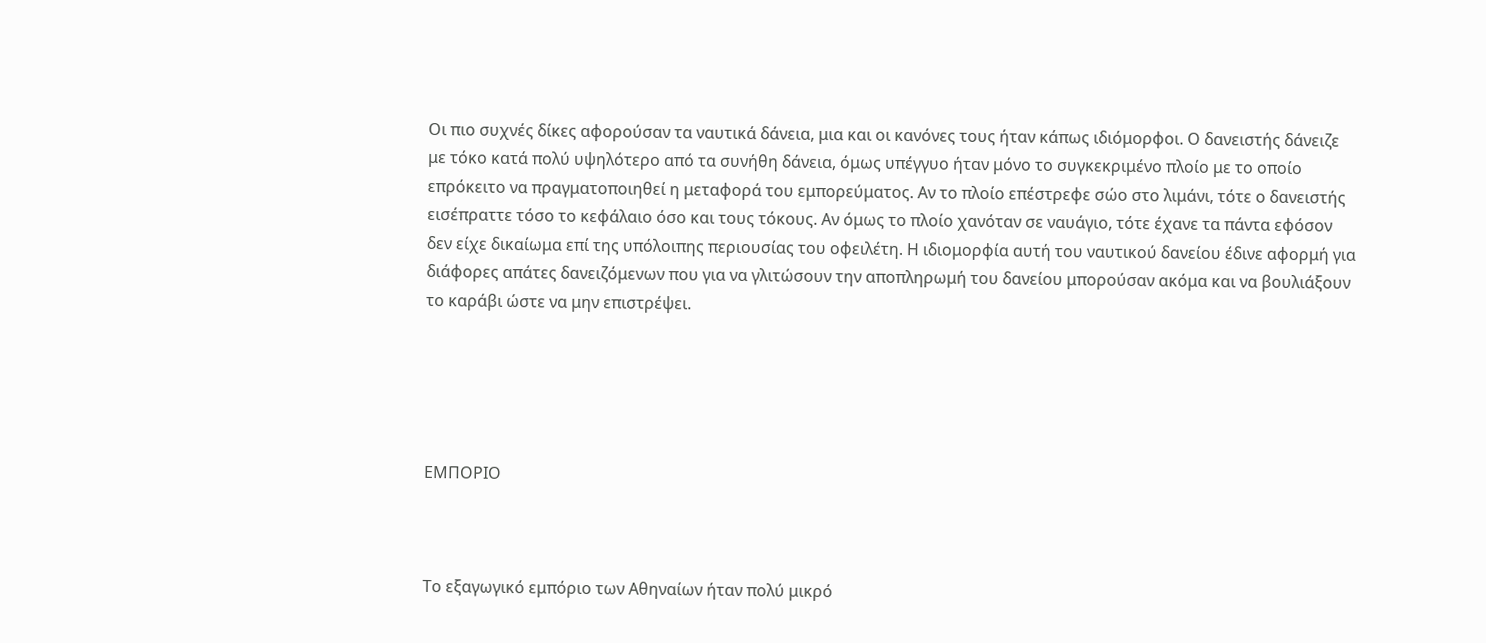Οι πιο συχνές δίκες αφορούσαν τα ναυτικά δάνεια, μια και οι κανόνες τους ήταν κάπως ιδιόμορφοι. Ο δανειστής δάνειζε με τόκο κατά πολύ υψηλότερο από τα συνήθη δάνεια, όμως υπέγγυο ήταν μόνο το συγκεκριμένο πλοίο με το οποίο επρόκειτο να πραγματοποιηθεί η μεταφορά του εμπορεύματος. Αν το πλοίο επέστρεφε σώο στο λιμάνι, τότε ο δανειστής εισέπραττε τόσο το κεφάλαιο όσο και τους τόκους. Αν όμως το πλοίο χανόταν σε ναυάγιο, τότε έχανε τα πάντα εφόσον δεν είχε δικαίωμα επί της υπόλοιπης περιουσίας του οφειλέτη. Η ιδιομορφία αυτή του ναυτικού δανείου έδινε αφορμή για διάφορες απάτες δανειζόμενων που για να γλιτώσουν την αποπληρωμή του δανείου μπορούσαν ακόμα και να βουλιάξουν το καράβι ώστε να μην επιστρέψει.





ΕΜΠΟΡΙΟ



Το εξαγωγικό εμπόριο των Αθηναίων ήταν πολύ μικρό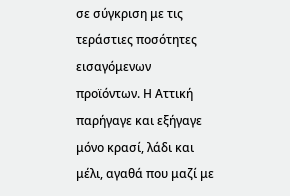σε σύγκριση με τις τεράστιες ποσότητες εισαγόμενων προϊόντων. Η Αττική παρήγαγε και εξήγαγε μόνο κρασί, λάδι και μέλι, αγαθά που μαζί με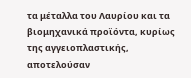τα μέταλλα του Λαυρίου και τα βιομηχανικά προϊόντα, κυρίως της αγγειοπλαστικής, αποτελούσαν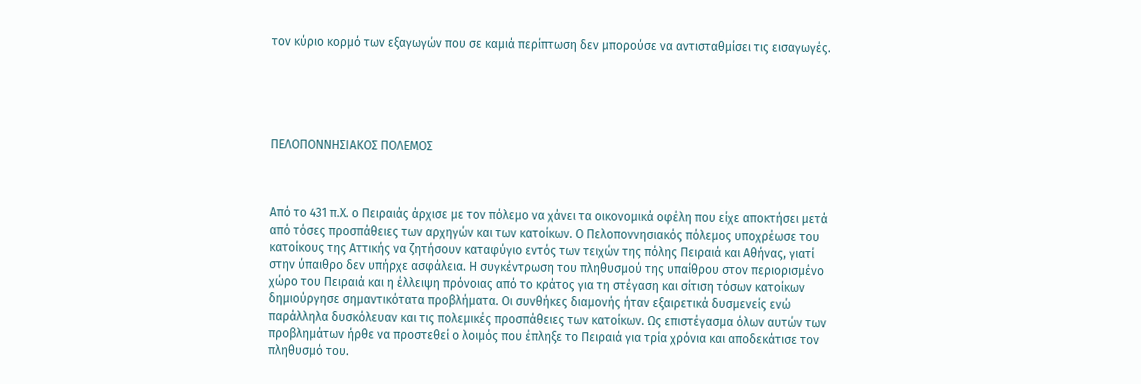τον κύριο κορμό των εξαγωγών που σε καμιά περίπτωση δεν μπορούσε να αντισταθμίσει τις εισαγωγές.





ΠΕΛΟΠΟΝΝΗΣΙΑΚΟΣ ΠΟΛΕΜΟΣ



Από το 431 π.Χ. ο Πειραιάς άρχισε με τον πόλεμο να χάνει τα οικονομικά οφέλη που είχε αποκτήσει μετά από τόσες προσπάθειες των αρχηγών και των κατοίκων. Ο Πελοποννησιακός πόλεμος υποχρέωσε του κατοίκους της Αττικής να ζητήσουν καταφύγιο εντός των τειχών της πόλης Πειραιά και Αθήνας, γιατί στην ύπαιθρο δεν υπήρχε ασφάλεια. Η συγκέντρωση του πληθυσμού της υπαίθρου στον περιορισμένο χώρο του Πειραιά και η έλλειψη πρόνοιας από το κράτος για τη στέγαση και σίτιση τόσων κατοίκων δημιούργησε σημαντικότατα προβλήματα. Οι συνθήκες διαμονής ήταν εξαιρετικά δυσμενείς ενώ παράλληλα δυσκόλευαν και τις πολεμικές προσπάθειες των κατοίκων. Ως επιστέγασμα όλων αυτών των προβλημάτων ήρθε να προστεθεί ο λοιμός που έπληξε το Πειραιά για τρία χρόνια και αποδεκάτισε τον πληθυσμό του.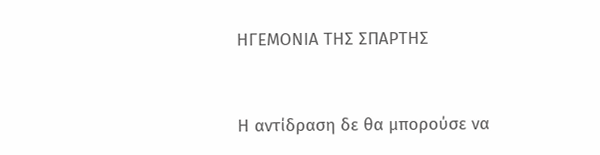ΗΓΕΜΟΝΙΑ ΤΗΣ ΣΠΑΡΤΗΣ



Η αντίδραση δε θα μπορούσε να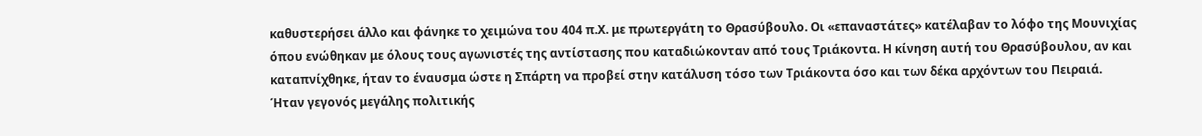καθυστερήσει άλλο και φάνηκε το χειμώνα του 404 π.Χ. με πρωτεργάτη το Θρασύβουλο. Οι «επαναστάτες» κατέλαβαν το λόφο της Μουνιχίας όπου ενώθηκαν με όλους τους αγωνιστές της αντίστασης που καταδιώκονταν από τους Τριάκοντα. Η κίνηση αυτή του Θρασύβουλου, αν και καταπνίχθηκε, ήταν το έναυσμα ώστε η Σπάρτη να προβεί στην κατάλυση τόσο των Τριάκοντα όσο και των δέκα αρχόντων του Πειραιά. Ήταν γεγονός μεγάλης πολιτικής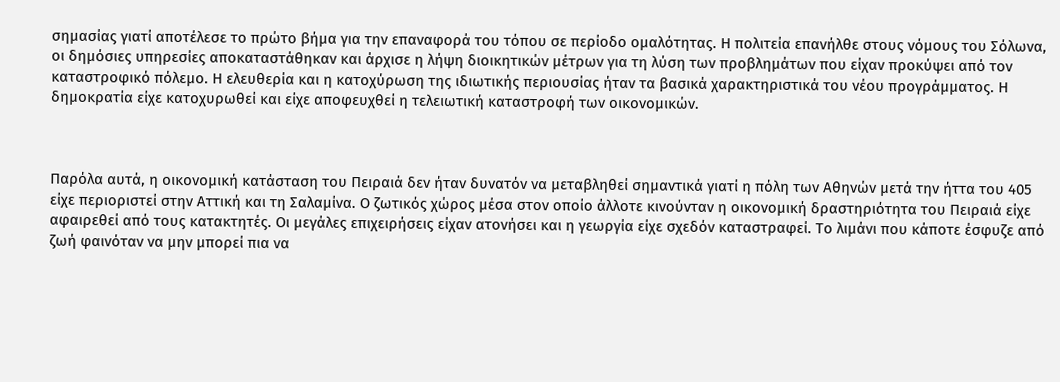σημασίας γιατί αποτέλεσε το πρώτο βήμα για την επαναφορά του τόπου σε περίοδο ομαλότητας. Η πολιτεία επανήλθε στους νόμους του Σόλωνα, οι δημόσιες υπηρεσίες αποκαταστάθηκαν και άρχισε η λήψη διοικητικών μέτρων για τη λύση των προβλημάτων που είχαν προκύψει από τον καταστροφικό πόλεμο. Η ελευθερία και η κατοχύρωση της ιδιωτικής περιουσίας ήταν τα βασικά χαρακτηριστικά του νέου προγράμματος. Η δημοκρατία είχε κατοχυρωθεί και είχε αποφευχθεί η τελειωτική καταστροφή των οικονομικών.



Παρόλα αυτά, η οικονομική κατάσταση του Πειραιά δεν ήταν δυνατόν να μεταβληθεί σημαντικά γιατί η πόλη των Αθηνών μετά την ήττα του 405 είχε περιοριστεί στην Αττική και τη Σαλαμίνα. Ο ζωτικός χώρος μέσα στον οποίο άλλοτε κινούνταν η οικονομική δραστηριότητα του Πειραιά είχε αφαιρεθεί από τους κατακτητές. Οι μεγάλες επιχειρήσεις είχαν ατονήσει και η γεωργία είχε σχεδόν καταστραφεί. Το λιμάνι που κάποτε έσφυζε από ζωή φαινόταν να μην μπορεί πια να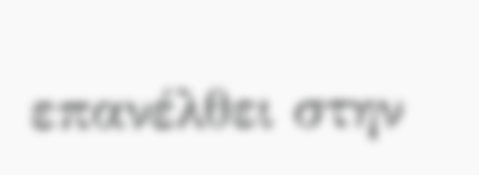επανέλθει στην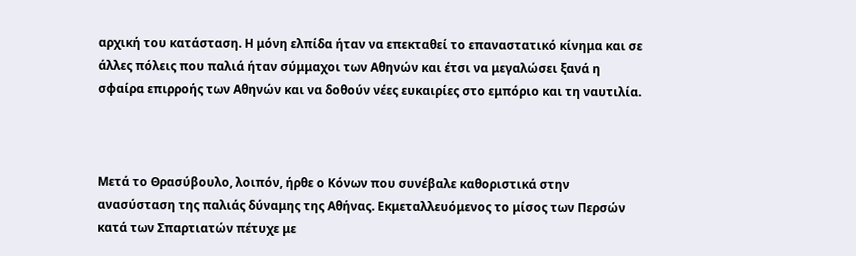αρχική του κατάσταση. Η μόνη ελπίδα ήταν να επεκταθεί το επαναστατικό κίνημα και σε άλλες πόλεις που παλιά ήταν σύμμαχοι των Αθηνών και έτσι να μεγαλώσει ξανά η σφαίρα επιρροής των Αθηνών και να δοθούν νέες ευκαιρίες στο εμπόριο και τη ναυτιλία.



Μετά το Θρασύβουλο, λοιπόν, ήρθε ο Κόνων που συνέβαλε καθοριστικά στην ανασύσταση της παλιάς δύναμης της Αθήνας. Εκμεταλλευόμενος το μίσος των Περσών κατά των Σπαρτιατών πέτυχε με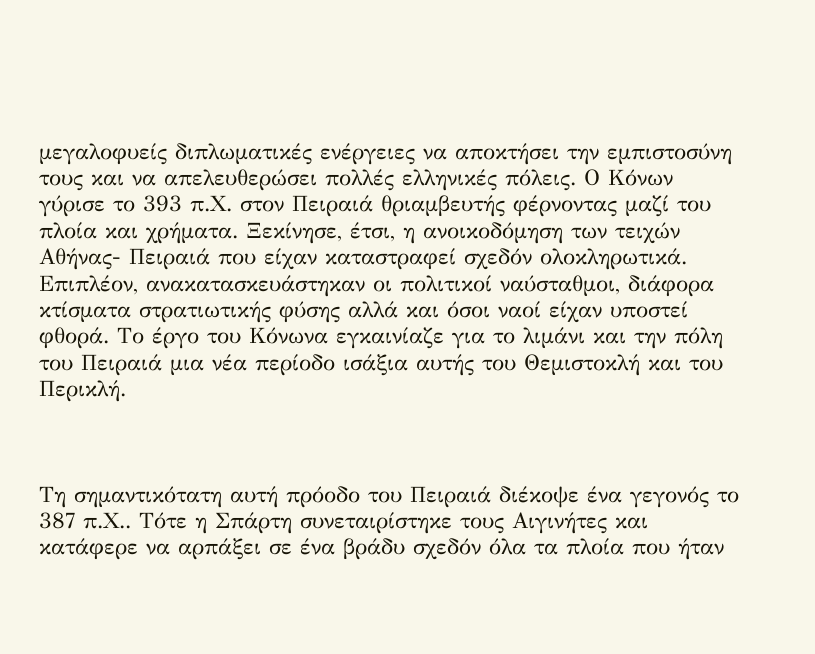μεγαλοφυείς διπλωματικές ενέργειες να αποκτήσει την εμπιστοσύνη τους και να απελευθερώσει πολλές ελληνικές πόλεις. Ο Κόνων γύρισε το 393 π.Χ. στον Πειραιά θριαμβευτής φέρνοντας μαζί του πλοία και χρήματα. Ξεκίνησε, έτσι, η ανοικοδόμηση των τειχών Αθήνας- Πειραιά που είχαν καταστραφεί σχεδόν ολοκληρωτικά. Επιπλέον, ανακατασκευάστηκαν οι πολιτικοί ναύσταθμοι, διάφορα κτίσματα στρατιωτικής φύσης αλλά και όσοι ναοί είχαν υποστεί φθορά. Το έργο του Κόνωνα εγκαινίαζε για το λιμάνι και την πόλη του Πειραιά μια νέα περίοδο ισάξια αυτής του Θεμιστοκλή και του Περικλή.



Τη σημαντικότατη αυτή πρόοδο του Πειραιά διέκοψε ένα γεγονός το 387 π.Χ.. Τότε η Σπάρτη συνεταιρίστηκε τους Αιγινήτες και κατάφερε να αρπάξει σε ένα βράδυ σχεδόν όλα τα πλοία που ήταν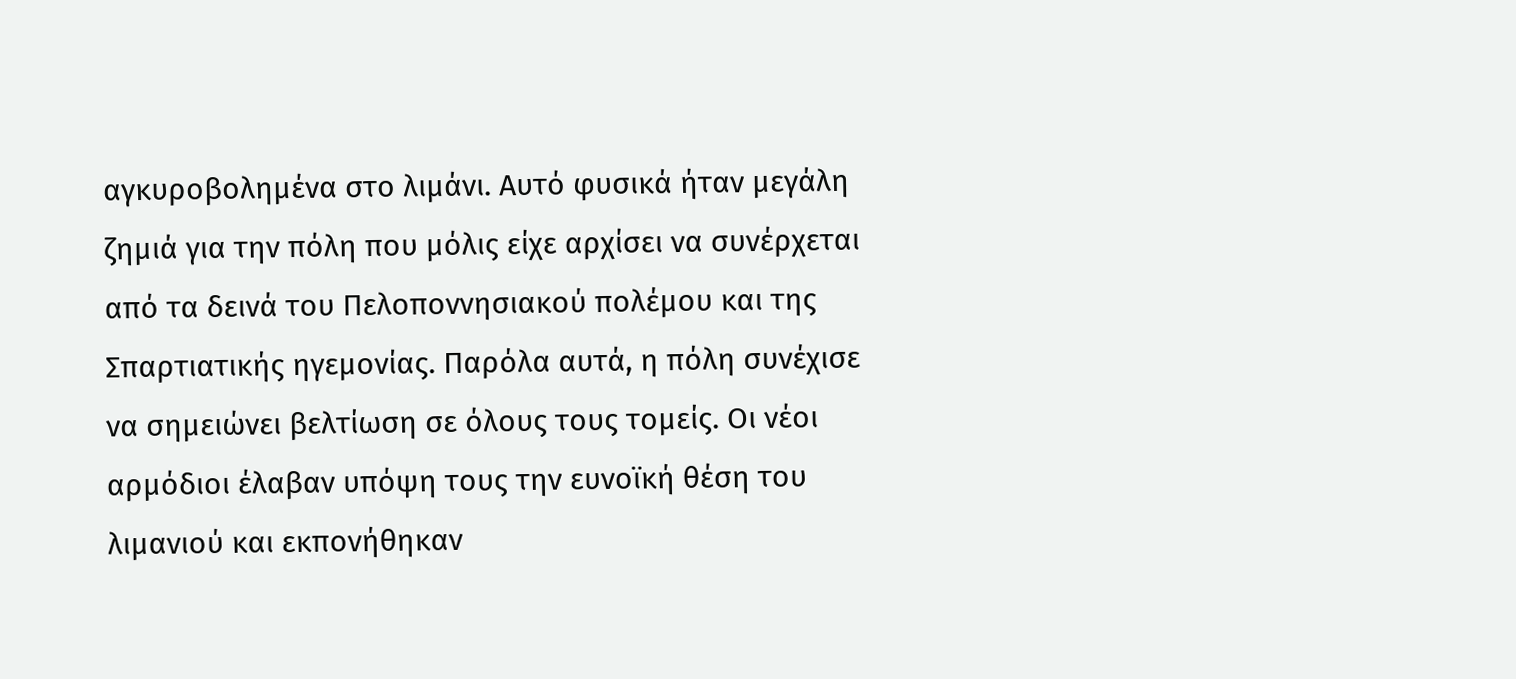αγκυροβολημένα στο λιμάνι. Αυτό φυσικά ήταν μεγάλη ζημιά για την πόλη που μόλις είχε αρχίσει να συνέρχεται από τα δεινά του Πελοποννησιακού πολέμου και της Σπαρτιατικής ηγεμονίας. Παρόλα αυτά, η πόλη συνέχισε να σημειώνει βελτίωση σε όλους τους τομείς. Οι νέοι αρμόδιοι έλαβαν υπόψη τους την ευνοϊκή θέση του λιμανιού και εκπονήθηκαν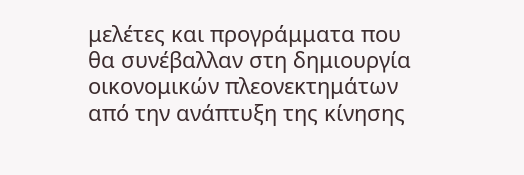μελέτες και προγράμματα που θα συνέβαλλαν στη δημιουργία οικονομικών πλεονεκτημάτων από την ανάπτυξη της κίνησης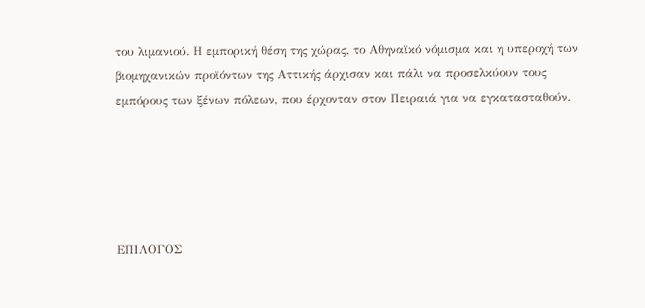του λιμανιού. Η εμπορική θέση της χώρας, το Αθηναϊκό νόμισμα και η υπεροχή των βιομηχανικών προϊόντων της Αττικής άρχισαν και πάλι να προσελκύουν τους εμπόρους των ξένων πόλεων, που έρχονταν στον Πειραιά για να εγκατασταθούν.





ΕΠΙΛΟΓΟΣ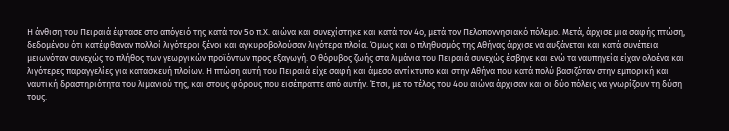Η άνθιση του Πειραιά έφτασε στο απόγειό της κατά τον 5ο π.Χ. αιώνα και συνεχίστηκε και κατά τον 4ο, μετά τον Πελοποννησιακό πόλεμο. Μετά, άρχισε μια σαφής πτώση, δεδομένου ότι κατέφθαναν πολλοί λιγότεροι ξένοι και αγκυροβολούσαν λιγότερα πλοία. Όμως και ο πληθυσμός της Αθήνας άρχισε να αυξάνεται και κατά συνέπεια μειωνόταν συνεχώς το πλήθος των γεωργικών προϊόντων προς εξαγωγή. Ο θόρυβος ζωής στα λιμάνια του Πειραιά συνεχώς έσβηνε και ενώ τα ναυπηγεία είχαν ολοένα και λιγότερες παραγγελίες για κατασκευή πλοίων. Η πτώση αυτή του Πειραιά είχε σαφή και άμεσο αντίκτυπο και στην Αθήνα που κατά πολύ βασιζόταν στην εμπορική και ναυτική δραστηριότητα του λιμανιού της, και στους φόρους που εισέπραττε από αυτήν. Έτσι, με το τέλος του 4ου αιώνα άρχισαν και οι δύο πόλεις να γνωρίζουν τη δύση τους.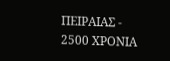ΠΕΙΡΑΙΑΣ - 2500 ΧΡΟΝΙΑ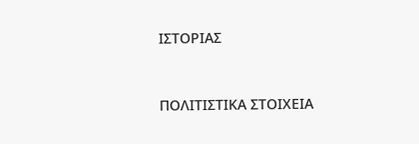ΙΣΤΟΡΙΑΣ



ΠΟΛΙΤΙΣΤΙΚΑ ΣΤΟΙΧΕΙΑ